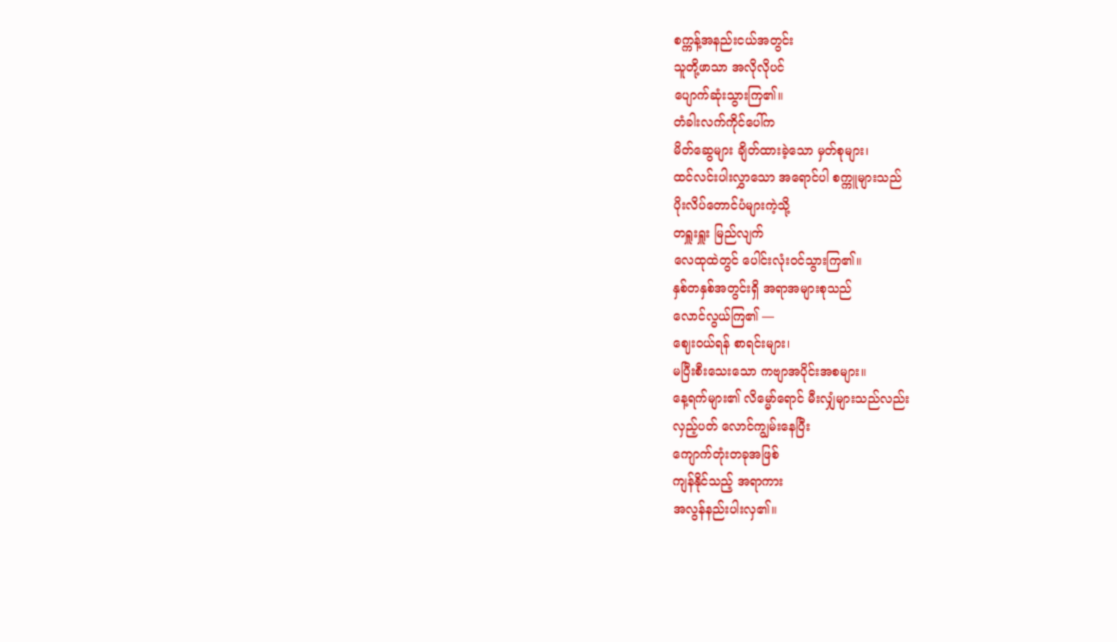စက္ကန့်အနည်းငယ်အတွင်း
သူတို့ဖာသာ အလိုလိုပင်
ပျောက်ဆုံးသွားကြ၏။
တံခါးလက်ကိုင်ပေါ်က
မိတ်ဆွေများ ချိတ်ထားခဲ့သော မှတ်စုများ၊
ထင်လင်းပါးလွှာသော အရောင်ပါ စက္ကူများသည်
ပိုးလိပ်တောင်ပံများကဲ့သို့
တရှူးရှူး မြည်လျက်
လေထုထဲတွင် ပေါင်းလုံးဝင်သွားကြ၏။
နှစ်တနှစ်အတွင်းရှိ အရာအများစုသည်
လောင်လွယ်ကြ၏ —
ဈေးဝယ်ရန် စာရင်းများ၊
မပြီးစီးသေးသော ကဗျာအပိုင်းအစများ။
နေ့ရက်များ၏ လိမ္မော်ရောင် မီးလျှံများသည်လည်း
လှည့်ပတ် လောင်ကျွမ်းနေပြီး
ကျောက်တုံးတခုအဖြစ်
ကျန်နိုင်သည့် အရာကား
အလွန်နည်းပါးလှ၏။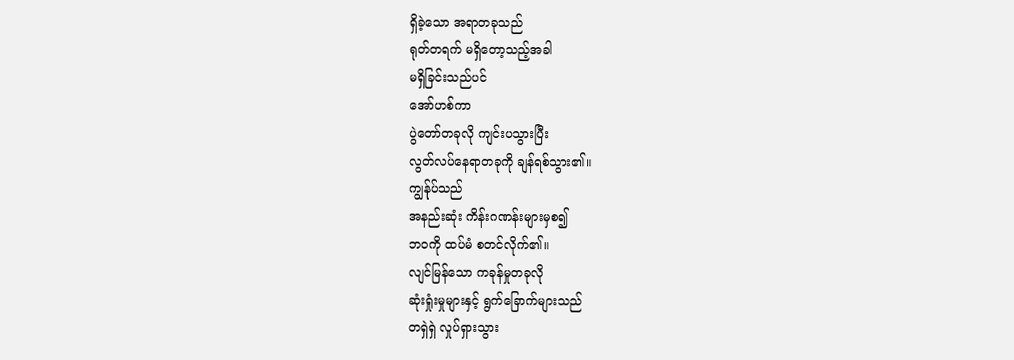ရှိခဲ့သော အရာတခုသည်
ရုတ်တရက် မရှိတော့သည့်အခါ
မရှိခြင်းသည်ပင်
အော်ဟစ်ကာ
ပွဲတော်တခုလို ကျင်းပသွားပြီး
လွတ်လပ်နေရာတခုကို ချန်ရစ်သွား၏။
ကျွန်ုပ်သည်
အနည်းဆုံး ကိန်းဂဏန်းများမှစ၍
ဘဝကို ထပ်မံ စတင်လိုက်၏။
လျင်မြန်သော ကခုန်မှုတခုလို
ဆုံးရှုံးမှုများနှင့် ရွက်ခြောက်များသည်
တရှဲရှဲ လှုပ်ရှားသွား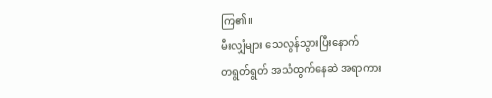ကြ၏။
မီးလျှံများ သေလွန်သွားပြီးနောက်
တရွတ်ရွတ် အသံထွက်နေဆဲ အရာကား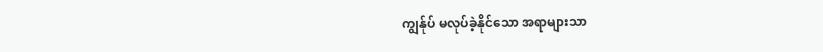ကျွန်ုပ် မလုပ်ခဲ့နိုင်သော အရာများသာ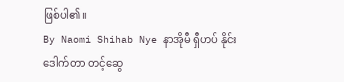ဖြစ်ပါ၏။
By Naomi Shihab Nye နာအိုမီ ရှီဟပ် နိုင်း
ဒေါက်တာ တင့်ဆွေ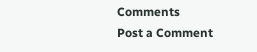Comments
Post a Comment